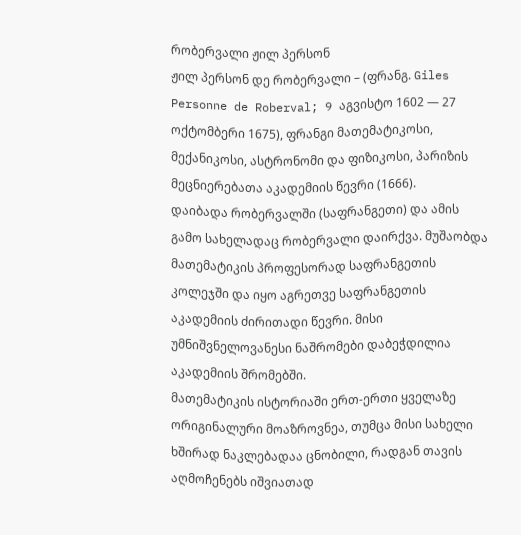რობერვალი ჟილ პერსონ
ჟილ პერსონ დე რობერვალი – (ფრანგ. Giles Personne de Roberval; 9 აგვისტო 1602 — 27 ოქტომბერი 1675), ფრანგი მათემატიკოსი, მექანიკოსი, ასტრონომი და ფიზიკოსი, პარიზის მეცნიერებათა აკადემიის წევრი (1666).
დაიბადა რობერვალში (საფრანგეთი) და ამის გამო სახელადაც რობერვალი დაირქვა. მუშაობდა მათემატიკის პროფესორად საფრანგეთის კოლეჯში და იყო აგრეთვე საფრანგეთის აკადემიის ძირითადი წევრი. მისი უმნიშვნელოვანესი ნაშრომები დაბეჭდილია აკადემიის შრომებში.
მათემატიკის ისტორიაში ერთ-ერთი ყველაზე ორიგინალური მოაზროვნეა, თუმცა მისი სახელი ხშირად ნაკლებადაა ცნობილი, რადგან თავის აღმოჩენებს იშვიათად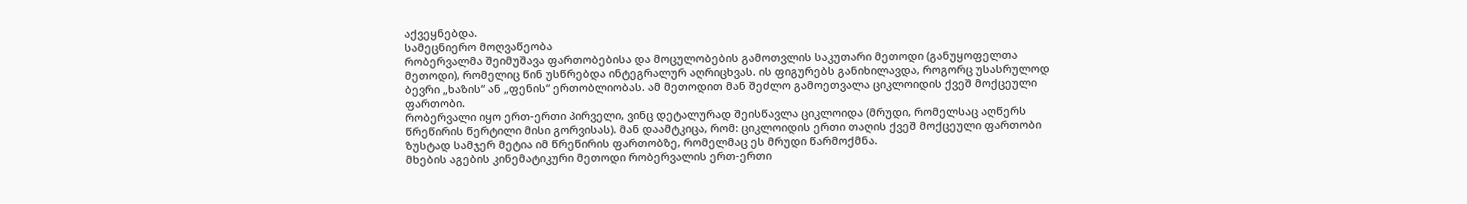აქვეყნებდა.
სამეცნიერო მოღვაწეობა
რობერვალმა შეიმუშავა ფართობებისა და მოცულობების გამოთვლის საკუთარი მეთოდი (განუყოფელთა მეთოდი), რომელიც წინ უსწრებდა ინტეგრალურ აღრიცხვას. ის ფიგურებს განიხილავდა, როგორც უსასრულოდ ბევრი „ხაზის“ ან „ფენის“ ერთობლიობას. ამ მეთოდით მან შეძლო გამოეთვალა ციკლოიდის ქვეშ მოქცეული ფართობი.
რობერვალი იყო ერთ-ერთი პირველი, ვინც დეტალურად შეისწავლა ციკლოიდა (მრუდი, რომელსაც აღწერს წრეწირის წერტილი მისი გორვისას). მან დაამტკიცა, რომ: ციკლოიდის ერთი თაღის ქვეშ მოქცეული ფართობი ზუსტად სამჯერ მეტია იმ წრეწირის ფართობზე, რომელმაც ეს მრუდი წარმოქმნა.
მხების აგების კინემატიკური მეთოდი რობერვალის ერთ-ერთი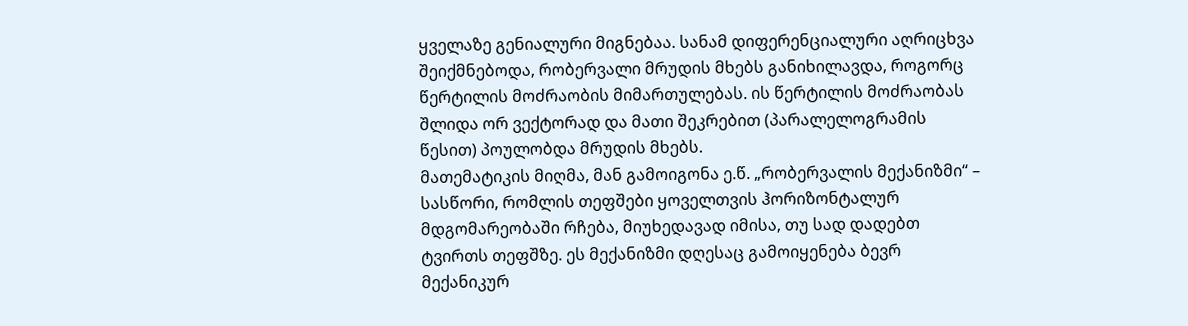ყველაზე გენიალური მიგნებაა. სანამ დიფერენციალური აღრიცხვა შეიქმნებოდა, რობერვალი მრუდის მხებს განიხილავდა, როგორც წერტილის მოძრაობის მიმართულებას. ის წერტილის მოძრაობას შლიდა ორ ვექტორად და მათი შეკრებით (პარალელოგრამის წესით) პოულობდა მრუდის მხებს.
მათემატიკის მიღმა, მან გამოიგონა ე.წ. „რობერვალის მექანიზმი“ – სასწორი, რომლის თეფშები ყოველთვის ჰორიზონტალურ მდგომარეობაში რჩება, მიუხედავად იმისა, თუ სად დადებთ ტვირთს თეფშზე. ეს მექანიზმი დღესაც გამოიყენება ბევრ მექანიკურ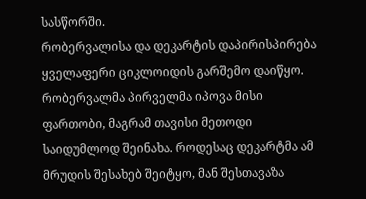სასწორში.
რობერვალისა და დეკარტის დაპირისპირება
ყველაფერი ციკლოიდის გარშემო დაიწყო. რობერვალმა პირველმა იპოვა მისი ფართობი, მაგრამ თავისი მეთოდი საიდუმლოდ შეინახა. როდესაც დეკარტმა ამ მრუდის შესახებ შეიტყო, მან შესთავაზა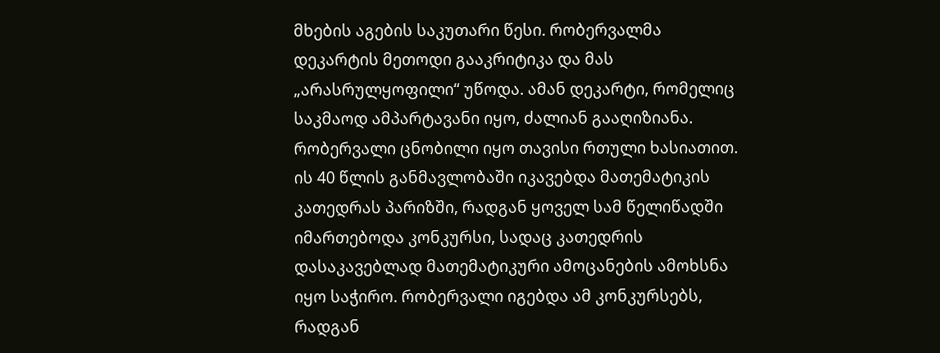მხების აგების საკუთარი წესი. რობერვალმა დეკარტის მეთოდი გააკრიტიკა და მას „არასრულყოფილი“ უწოდა. ამან დეკარტი, რომელიც საკმაოდ ამპარტავანი იყო, ძალიან გააღიზიანა.
რობერვალი ცნობილი იყო თავისი რთული ხასიათით. ის 40 წლის განმავლობაში იკავებდა მათემატიკის კათედრას პარიზში, რადგან ყოველ სამ წელიწადში იმართებოდა კონკურსი, სადაც კათედრის დასაკავებლად მათემატიკური ამოცანების ამოხსნა იყო საჭირო. რობერვალი იგებდა ამ კონკურსებს, რადგან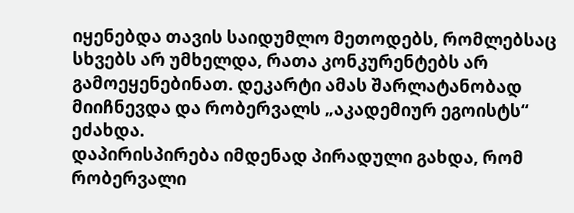იყენებდა თავის საიდუმლო მეთოდებს, რომლებსაც სხვებს არ უმხელდა, რათა კონკურენტებს არ გამოეყენებინათ. დეკარტი ამას შარლატანობად მიიჩნევდა და რობერვალს „აკადემიურ ეგოისტს“ ეძახდა.
დაპირისპირება იმდენად პირადული გახდა, რომ რობერვალი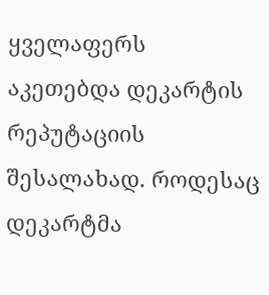ყველაფერს აკეთებდა დეკარტის რეპუტაციის შესალახად. როდესაც დეკარტმა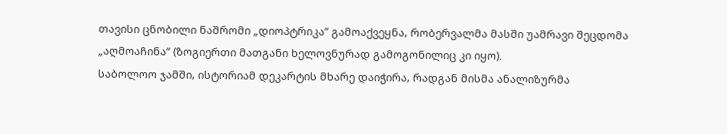თავისი ცნობილი ნაშრომი „დიოპტრიკა“ გამოაქვეყნა, რობერვალმა მასში უამრავი შეცდომა „აღმოაჩინა“ (ზოგიერთი მათგანი ხელოვნურად გამოგონილიც კი იყო).
საბოლოო ჯამში, ისტორიამ დეკარტის მხარე დაიჭირა, რადგან მისმა ანალიზურმა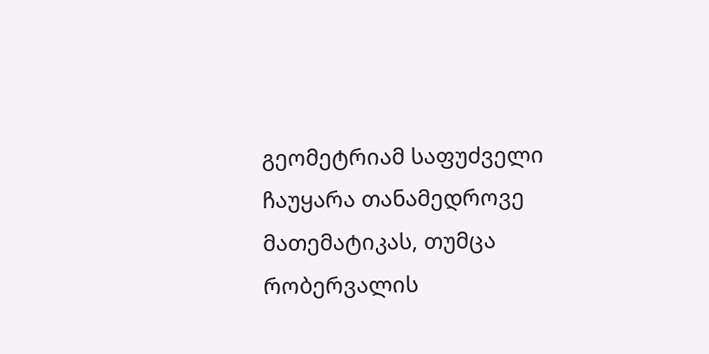გეომეტრიამ საფუძველი ჩაუყარა თანამედროვე მათემატიკას, თუმცა რობერვალის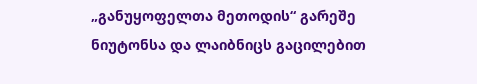„განუყოფელთა მეთოდის“ გარეშე ნიუტონსა და ლაიბნიცს გაცილებით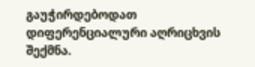გაუჭირდებოდათ დიფერენციალური აღრიცხვის შექმნა.